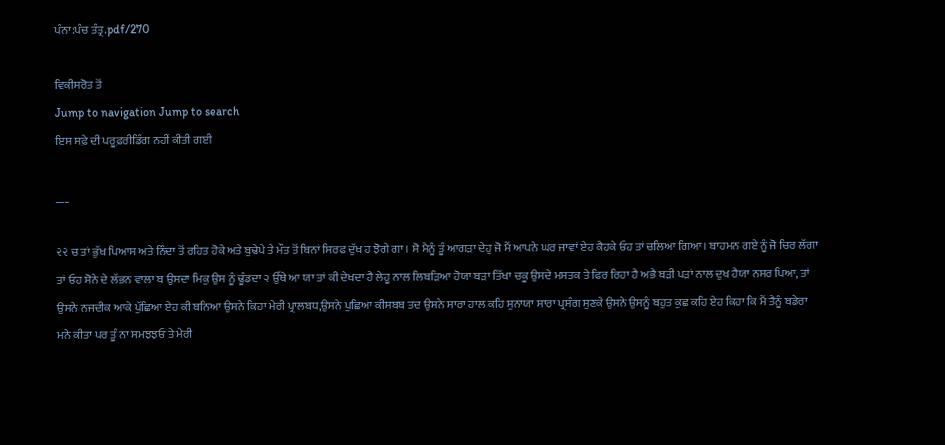ਪੰਨਾ:ਪੰਚ ਤੰਤ੍ਰ.pdf/270

ਵਿਕੀਸਰੋਤ ਤੋਂ
Jump to navigation Jump to search
ਇਸ ਸਫ਼ੇ ਦੀ ਪਰੂਫ਼ਰੀਡਿੰਗ ਨਹੀਂ ਕੀਤੀ ਗਈ

___

૨૨ ਚ ਤਾਂ ਭੁੱਖ ਪਿਆਸ ਅਤੇ ਨਿੰਦਾ ਤੋਂ ਰਹਿਤ ਹੋਕੇ ਅਤੇ ਬੁਢੇਪੇ ਤੇ ਮੌਤ ਤੋਂ ਬਿਨਾਂ ਸਿਰਫ ਦੁੱਖ ਹ ਝੋਗੇ ਗਾ । ਸੋ ਮੈਨੂੰ ਤੂੰ ਆਗੜਾ ਦੇਹੁ ਜੋ ਮੈਂ ਆਪਨੇ ਘਰ ਜਾਵਾਂ ਏਹ ਕੈਹਕੇ ਓਹ ਤਾਂ ਚਲਿਆ ਗਿਆ। ਬਾਹਮਨ ਗਏ ਨੂੰ ਜੋ ਚਿਰ ਲੱਗਾ ਤਾਂ ਓਹ ਸੋਨੇ ਦੇ ਲੱਭਨ ਵਾਲਾ ਬ ਉਸਦਾ ਮਿਕੁ ਉਸ ਨੂੰ ਢੂੰਡਦਾ ੨ ਉੱਥੇ ਆ ਯਾ ਤਾਂ ਕੀ ਦੇਖਦਾ ਹੈ ਲੇਹੂ ਨਾਲ ਲਿਬੜਿਆ ਹੋਯਾ ਬੜਾ ਤਿੱਖਾ ਚਕੂ ਉਸਦੇ ਮਸਤਕ ਤੇ ਫਿਰ ਰਿਹਾ ਹੈ ਅਭੈ ਬੜੀ ਪੜਾਂ ਨਾਲ ਦੁਖ ਹੈਯਾ ਨਸਰ ਪਿਆ, ਤਾਂ ਉਸਨੇ ਨਜਦੀਕ ਆਕੇ ਪੁੱਛਿਆ ਏਹ ਕੀ ਬਨਿਆ ਉਸਨੇ ਕਿਹਾ ਮੇਰੀ ਪ੍ਰਾਲਬਧ,ਉਸਨੇ ਪੁਛਿਆ ਕੀਸਬਬ ਤਦ ਉਸਨੇ ਸਾਰਾ ਹਾਲ ਕਹਿ ਸੁਨਾਯਾ ਸਾਰਾ ਪ੍ਰਸੰਗ ਸੁਣਕੇ ਉਸਨੇ ਉਸਨੂੰ ਬਹੁਤ ਕੁਛ ਕਹਿ ਏਹ ਕਿਹਾ ਕਿ ਮੈਂ ਤੈਨੂੰ ਬਡੇਰਾ ਮਨੇ ਕੀਤਾ ਪਰ ਤੂੰ ਨਾ ਸਮਝਝਓ ਤੇ ਮੇਰੀ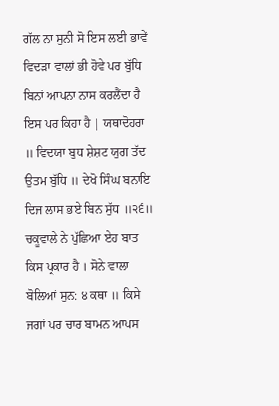ਗੱਲ ਨਾ ਸੁਨੀ ਸੋ ਇਸ ਲਈ ਭਾਵੇਂ ਵਿਦੜਾ ਵਾਲਾਂ ਭੀ ਹੋਵੇ ਪਰ ਬੁੱਧਿ ਬਿਨਾਂ ਆਪਨਾ ਨਾਸ ਕਰਲੈਂਦਾ ਹੈ ਇਸ ਪਰ ਕਿਹਾ ਹੈ | ਯਥਾਦੋਹਰਾ ॥ ਵਿਦਯਾ ਬੁਧ ਸ਼ੇਸ਼ਟ ਯੁਗ ਤੱਦ ਉਤਮ ਬੁੱਧਿ ॥ ਦੇਖੋ ਸਿੰਘ ਬਨਾਇ ਦਿਜ ਲਾਸ ਭਏ ਬਿਨ ਸੁੱਧ ॥੨੬॥ ਚਕੂਵਾਲੇ ਨੇ ਪੁੱਛਿਆ ਏਹ ਬਾਤ ਕਿਸ ਪ੍ਰਕਾਰ ਹੈ । ਸੋਨੇ ਵਾਲਾ ਬੋਲਿਆਂ ਸੁਨ: ੪ ਕਥਾ ॥ ਕਿਸੇ ਜਗਾਂ ਪਰ ਚਾਰ ਬਾਮਨ ਆਪਸ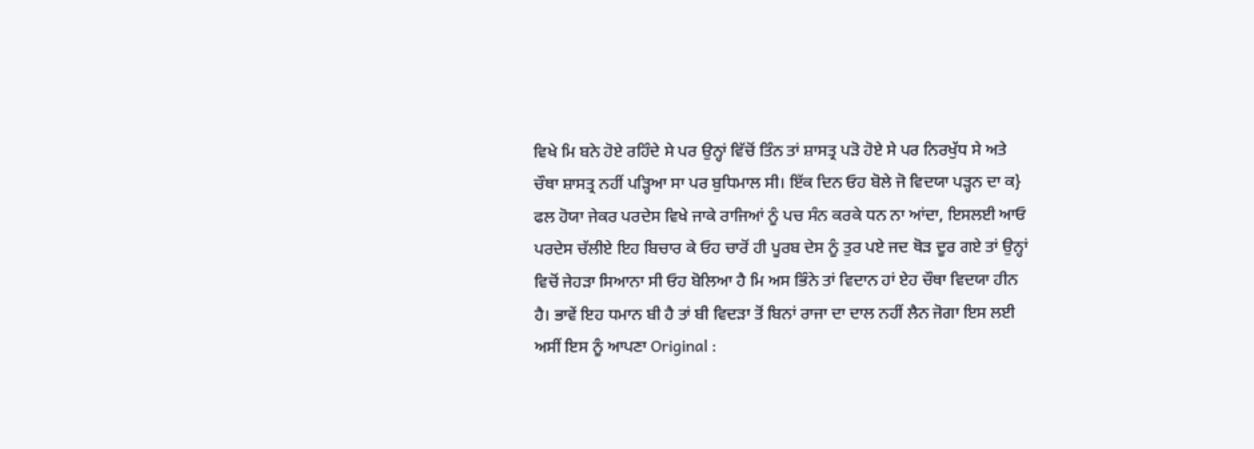ਵਿਖੇ ਮਿ ਬਨੇ ਹੋਏ ਰਹਿੰਦੇ ਸੇ ਪਰ ਉਨ੍ਹਾਂ ਵਿੱਚੋਂ ਤਿੰਨ ਤਾਂ ਸ਼ਾਸਤ੍ਰ ਪੜੋ ਹੋਏ ਸੇ ਪਰ ਨਿਰਖੁੱਧ ਸੇ ਅਤੇ ਚੌਥਾ ਸ਼ਾਸਤ੍ਰ ਨਹੀਂ ਪੜ੍ਹਿਆ ਸਾ ਪਰ ਬੁਧਿਮਾਲ ਸੀ। ਇੱਕ ਦਿਨ ਓਹ ਬੋਲੇ ਜੋ ਵਿਦਯਾ ਪੜ੍ਹਨ ਦਾ ਕ} ਫਲ ਹੋਯਾ ਜੇਕਰ ਪਰਦੇਸ ਵਿਖੇ ਜਾਕੇ ਰਾਜਿਆਂ ਨੂੰ ਪਚ ਸੰਨ ਕਰਕੇ ਧਨ ਨਾ ਆਂਦਾ, ਇਸਲਈ ਆਓ ਪਰਦੇਸ ਚੱਲੀਏ ਇਹ ਬਿਚਾਰ ਕੇ ਓਹ ਚਾਰੋਂ ਹੀ ਪੂਰਬ ਦੇਸ ਨੂੰ ਤੁਰ ਪਏ ਜਦ ਥੋੜ ਦੂਰ ਗਏ ਤਾਂ ਉਨ੍ਹਾਂ ਵਿਚੋਂ ਜੇਹੜਾ ਸਿਆਨਾ ਸੀ ਓਹ ਬੋਲਿਆ ਹੈ ਮਿ ਅਸ ਭਿੰਨੇ ਤਾਂ ਵਿਦਾਨ ਹਾਂ ਏਹ ਚੌਥਾ ਵਿਦਯਾ ਹੀਨ ਹੈ। ਭਾਵੇਂ ਇਹ ਧਮਾਨ ਬੀ ਹੈ ਤਾਂ ਬੀ ਵਿਦੜਾ ਤੋਂ ਬਿਨਾਂ ਰਾਜਾ ਦਾ ਦਾਲ ਨਹੀਂ ਲੈਨ ਜੋਗਾ ਇਸ ਲਈ ਅਸੀਂ ਇਸ ਨੂੰ ਆਪਣਾ Original :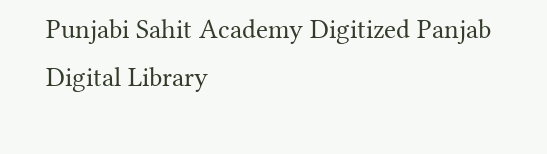Punjabi Sahit Academy Digitized Panjab Digital Library